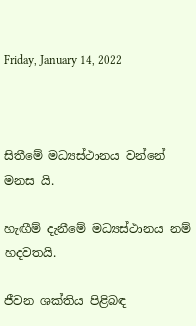Friday, January 14, 2022



සිතීමේ මධ්‍යස්ථානය වන්නේ මනස යි.

හැඟීම් දැනීමේ මධ්‍යස්ථානය නම් හදවතයි.

ජීවන ශක්තිය පිළිබඳ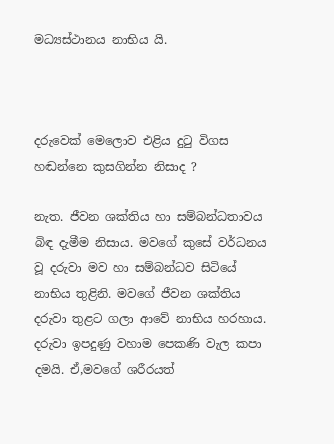මධ්‍යස්ථානය නාභිය යි.



දරුවෙක් මෙලොව එළිය දුටු විගස හඬන්නෙ කුසගින්න නිසාද ?

නැත. ජීවන ශක්තිය හා සම්බන්ධතාවය බිඳ දැමීම නිසාය. මවගේ කුසේ වර්ධනය වූ දරුවා මව හා සම්බන්ධව සිටියේ නාභිය තුළිනි. මවගේ ජීවන ශක්තිය දරුවා තුළට ගලා ආවේ නාභිය හරහාය. දරුවා ඉපදුණු වහාම පෙකණි වැල කපා දමයි. ඒ,මවගේ ශරීරයත්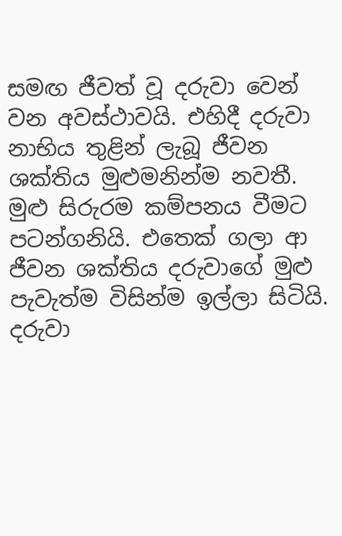සමඟ ජීවත් වූ දරුවා වෙන් වන අවස්ථාවයි. එහිදී දරුවා නාභිය තුළින් ලැබූ ජීවන ශක්තිය මුළුමනින්ම නවතී. මුළු සිරුරම කම්පනය වීමට පටන්ගනියි. එතෙක් ගලා ආ ජීවන ශක්තිය දරුවාගේ මුළු පැවැත්ම විසින්ම ඉල්ලා සිටියි. දරුවා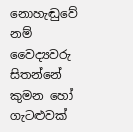නොහැඬුවේ නම් වෛද්‍යවරු සිතන්නේ කුමන හෝ ගැටළුවක්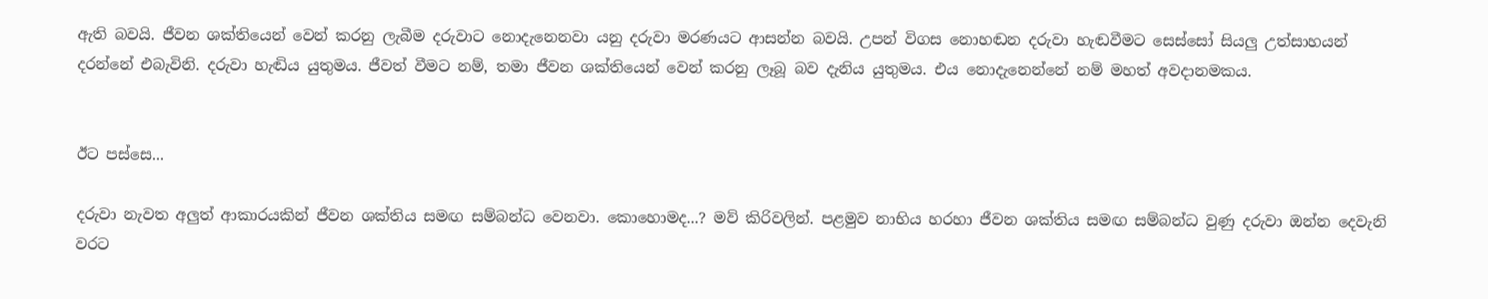ඇති බවයි. ජීවන ශක්තියෙන් වෙන් කරනු ලැබීම දරුවාට නොදැනෙනවා යනු දරුවා මරණයට ආසන්න බවයි. උපන් විගස නොහඬන දරුවා හැඬවීමට සෙස්සෝ සියලු උත්සාහයන් දරන්නේ එබැවිනි. දරුවා හැඬිය යුතුමය. ජීවත් වීමට නම්, තමා ජීවන ශක්තියෙන් වෙන් කරනු ලෑබූ බව දැනිය යුතුමය. එය නොදැනෙන්නේ නම් මහත් අවදානමකය.


ඊට පස්සෙ...

දරුවා නැවත අලුත් ආකාරයකින් ජීවන ශක්තිය සමඟ සම්බන්ධ වෙනවා. කොහොමද...? මව් කිරිවලින්. පළමුව නාභිය හරහා ජීවන ශක්තිය සමඟ සම්බන්ධ වුණු දරුවා ඔන්න දෙවැනි වරට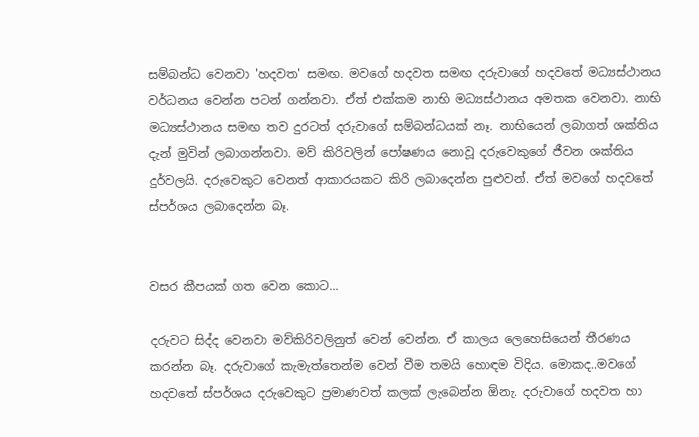සම්බන්ධ වෙනවා 'හදවත' සමඟ. මවගේ හදවත සමඟ දරුවාගේ හදවතේ මධ්‍යස්ථානය වර්ධනය වෙන්න පටන් ගන්නවා. ඒත් එක්කම නාභි මධ්‍යස්ථානය අමතක වෙනවා. නාභි මධ්‍යස්ථානය සමඟ තව දුරටත් දරුවාගේ සම්බන්ධයක් නෑ. නාභියෙන් ලබාගත් ශක්තිය දැන් මුවින් ලබාගන්නවා. මව් කිරිවලින් පෝෂණය නොවූ දරුවෙකුගේ ජීවන ශක්තිය දුර්වලයි. දරුවෙකුට වෙනත් ආකාරයකට කිරි ලබාදෙන්න පුළුවන්. ඒත් මවගේ හදවතේ ස්පර්ශය ලබාදෙන්න බෑ.


වසර කීපයක් ගත වෙන කොට...

දරුවට සිද්ද වෙනවා මව්කිරිවලිනුත් වෙන් වෙන්න. ඒ කාලය ලෙහෙසියෙන් තීරණය කරන්න බෑ. දරුවාගේ කැමැත්තෙන්ම වෙන් වීම තමයි හොඳම විදිය. මොකද..මවගේ හදවතේ ස්පර්ශය දරුවෙකුට ප්‍රමාණවත් කලක් ලැබෙන්න ඕනැ. දරුවාගේ හදවත හා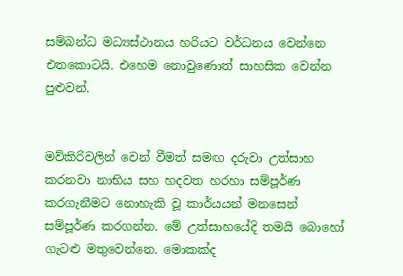සම්බන්ධ මධ්‍යස්ථානය හරියට වර්ධනය වෙන්නෙ එතකොටයි. එහෙම නොවුණොත් සාහසික වෙන්න පුළුවන්.


මව්කිරිවලින් වෙන් වීමත් සමඟ දරුවා උත්සාහ කරනවා නාභිය සහ හදවත හරහා සම්පූර්ණ කරගැනීමට නොහැකි වූ කාර්යයන් මනසෙන්  සම්පූර්ණ කරගන්න. මේ උත්සාහයේදි තමයි බොහෝ ගැටළු මතුවෙන්නෙ. මොකක්ද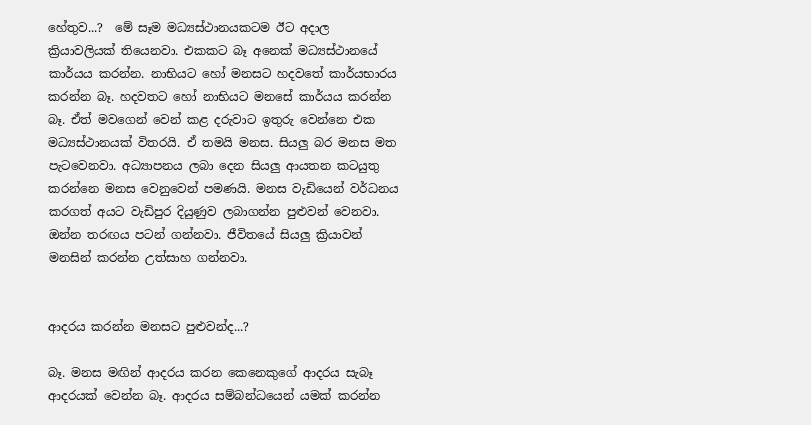හේතුව...?  මේ සෑම මධ්‍යස්ථානයකටම ඊට අදාල ක්‍රියාවලියක් තියෙනවා. එකකට බෑ අනෙක් මධ්‍යස්ථානයේ කාර්යය කරන්න. නාභියට හෝ මනසට හදවතේ කාර්යභාරය කරන්න බෑ. හදවතට හෝ නාභියට මනසේ කාර්යය කරන්න බෑ. ඒත් මවගෙන් වෙන් කළ දරුවාට ඉතුරු වෙන්නෙ එක මධ්‍යස්ථානයක් විතරයි. ඒ තමයි මනස. සියලු බර මනස මත පැටවෙනවා. අධ්‍යාපනය ලබා දෙන සියලු ආයතන කටයුතු කරන්නෙ මනස වෙනුවෙන් පමණයි. මනස වැඩියෙන් වර්ධනය කරගත් අයට වැඩිපුර දියුණුව ලබාගන්න පුළුවන් වෙනවා. ඔන්න තරඟය පටන් ගන්නවා. ජීවිතයේ සියලු ක්‍රියාවන් මනසින් කරන්න උත්සාහ ගන්නවා.


ආදරය කරන්න මනසට පුළුවන්ද...?

බෑ. මනස මඟින් ආදරය කරන කෙනෙකුගේ ආදරය සැබෑ ආදරයක් වෙන්න බෑ. ආදරය සම්බන්ධයෙන් යමක් කරන්න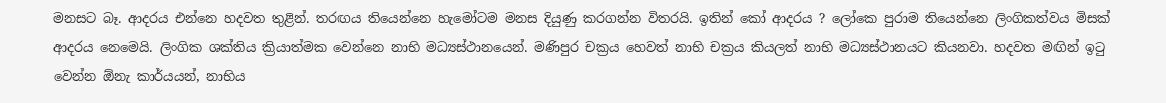මනසට බෑ. ආදරය එන්නෙ හදවත තුළින්. තරඟය තියෙන්නෙ හැමෝටම මනස දියුණු කරගන්න විතරයි. ඉතින් කෝ ආදරය ? ලෝකෙ පුරාම තියෙන්නෙ ලිංගිකත්වය මිසක් ආදරය නෙමෙයි. ලිංගික ශක්තිය ක්‍රියාත්මක වෙන්නෙ නාභි මධ්‍යස්ථානයෙන්. මණිපුර චක්‍රය හෙවත් නාභි චක්‍රය කියලත් නාභි මධ්‍යස්ථානයට කියනවා. හදවත මඟින් ඉටු වෙන්න ඕනැ කාර්යයන්, නාභිය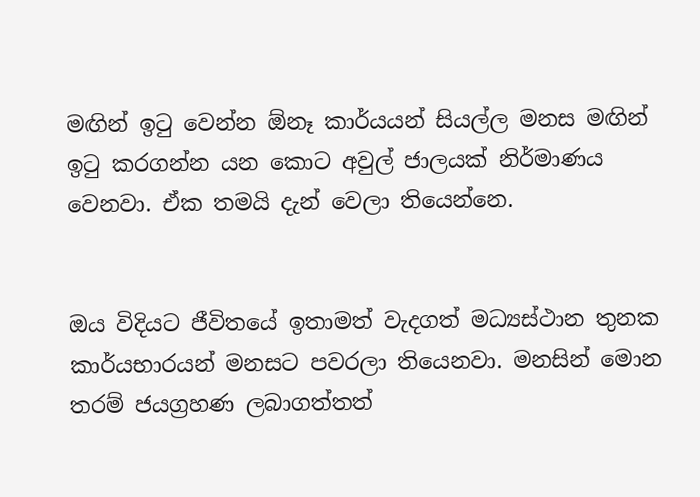මඟින් ඉටු වෙන්න ඕනෑ කාර්යයන් සියල්ල මනස මඟින් ඉටු කරගන්න යන කොට අවුල් ජාලයක් නිර්මාණය වෙනවා. ඒක තමයි දැන් වෙලා තියෙන්නෙ.


ඔය විදියට ජීවිතයේ ඉතාමත් වැදගත් මධ්‍යස්ථාන තුනක කාර්යභාරයන් මනසට පවරලා තියෙනවා. මනසින් මොන තරම් ජයග්‍රහණ ලබාගත්තත්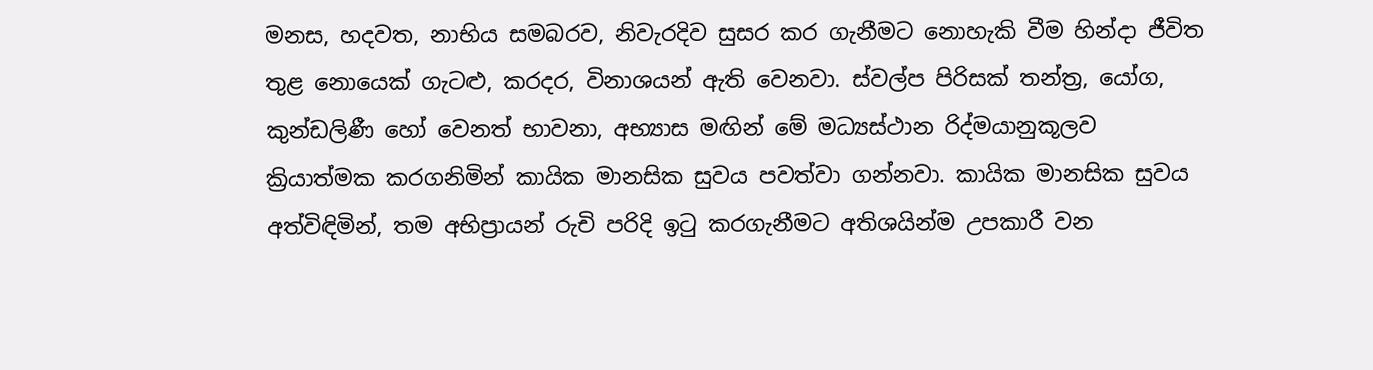මනස, හදවත, නාභිය සමබරව, නිවැරදිව සුසර කර ගැනීමට නොහැකි වීම හින්දා ජීවිත තුළ නොයෙක් ගැටළු, කරදර, විනාශයන් ඇති වෙනවා. ස්වල්ප පිරිසක් තන්ත්‍ර, යෝග, කුන්ඩලිණී හෝ වෙනත් භාවනා, අභ්‍යාස මඟින් මේ මධ්‍යස්ථාන රිද්මයානුකූලව ක්‍රියාත්මක කරගනිමින් කායික මානසික සුවය පවත්වා ගන්නවා. කායික මානසික සුවය අත්විඳිමින්, තම අභිප්‍රායන් රුචි පරිදි ඉටු කරගැනීමට අතිශයින්ම උපකාරී වන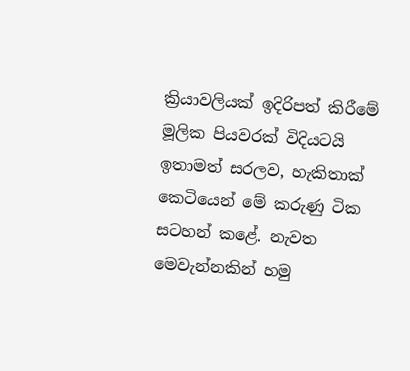ක්‍රියාවලියක් ඉදිරිපත් කිරීමේ මූලික පියවරක් විදියටයි  ඉතාමත් සරලව, හැකිතාක් කෙටියෙන් මේ කරුණු ටික සටහන් කළේ. නැවත මෙවැන්නකින් හමු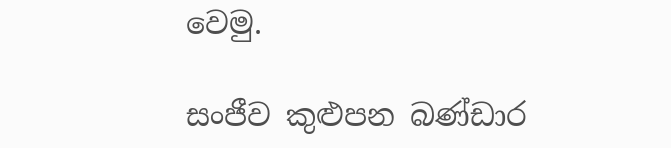වෙමු.

සංජීව කුළුපන බණ්ඩාර